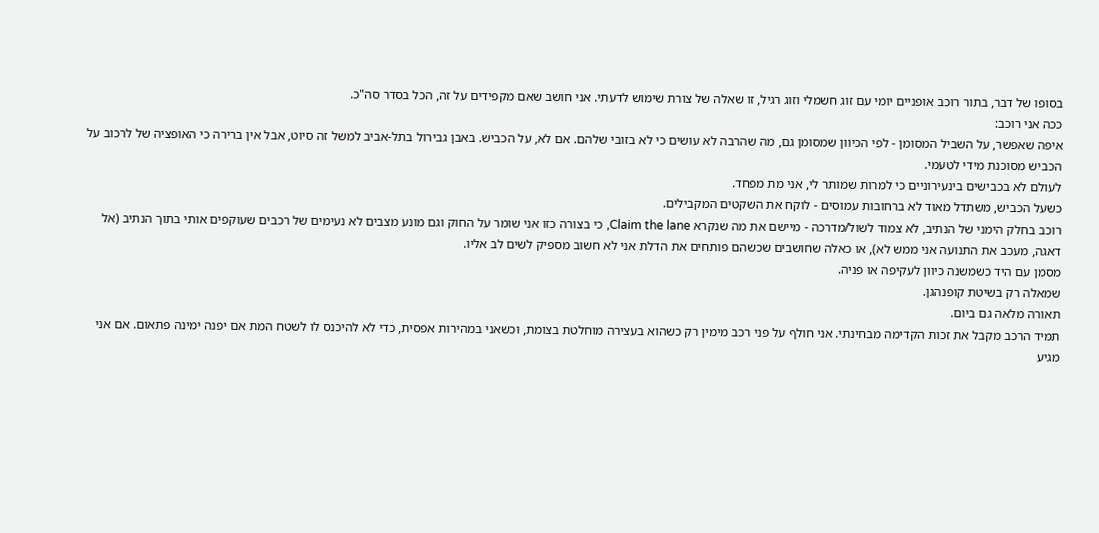בסופו של דבר, בתור רוכב אופניים יומי עם זוג חשמלי וזוג רגיל, זו שאלה של צורת שימוש לדעתי. אני חושב שאם מקפידים על זה, הכל בסדר סה"כ.
ככה אני רוכב:
איפה שאפשר, על השביל המסומן - לפי הכיוון שמסומן גם, מה שהרבה לא עושים כי לא בזובי שלהם. אם לא, על הכביש. באבן גבירול בתל-אביב למשל זה סיוט, אבל אין ברירה כי האופציה של לרכוב על הכביש מסוכנת מידי לטעמי.
לעולם לא בכבישים בינעירוניים כי למרות שמותר לי, אני מת מפחד.
כשעל הכביש, משתדל מאוד לא ברחובות עמוסים - לוקח את השקטים המקבילים.
רוכב בחלק הימני של הנתיב, לא צמוד לשול/מדרכה - מיישם את מה שנקרא Claim the lane, כי בצורה כזו אני שומר על החוק וגם מונע מצבים לא נעימים של רכבים שעוקפים אותי בתוך הנתיב (אל דאגה, מעכב את התנועה אני ממש לא), או כאלה שחושבים שכשהם פותחים את הדלת אני לא חשוב מספיק לשים לב אליו.
מסמן עם היד כשמשנה כיוון לעקיפה או פניה.
שמאלה רק בשיטת קופנהגן.
תאורה מלאה גם ביום.
תמיד הרכב מקבל את זכות הקדימה מבחינתי. אני חולף על פני רכב מימין רק כשהוא בעצירה מוחלטת בצומת, וכשאני במהירות אפסית, כדי לא להיכנס לו לשטח המת אם יפנה ימינה פתאום. אם אני מגיע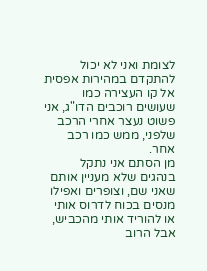לצומת ואני לא יכול להתקדם במהירות אפסית אל קו העצירה כמו שעושים רוכבים הדו"ג, אני פשוט נעצר אחרי הרכב שלפני, ממש כמו רכב אחר.
מן הסתם אני נתקל בנהגים שלא מעניין אותם שאני שם, וצופרים ואפילו מנסים בכוח לדרוס אותי או להוריד אותי מהכביש, אבל הרוב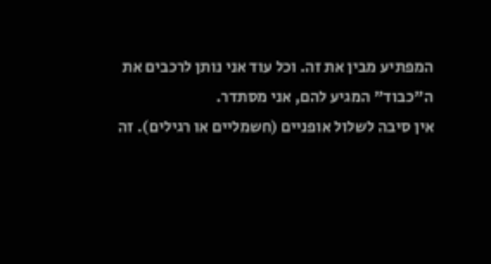המפתיע מבין את זה. וכל עוד אני נותן לרכבים את ה"כבוד" המגיע להם, אני מסתדר.
אין סיבה לשלול אופניים (חשמליים או רגילים). זה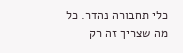כלי תחבורה נהדר. כל מה שצריך זה רק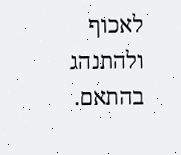לאכוף ולהתנהג בהתאם.